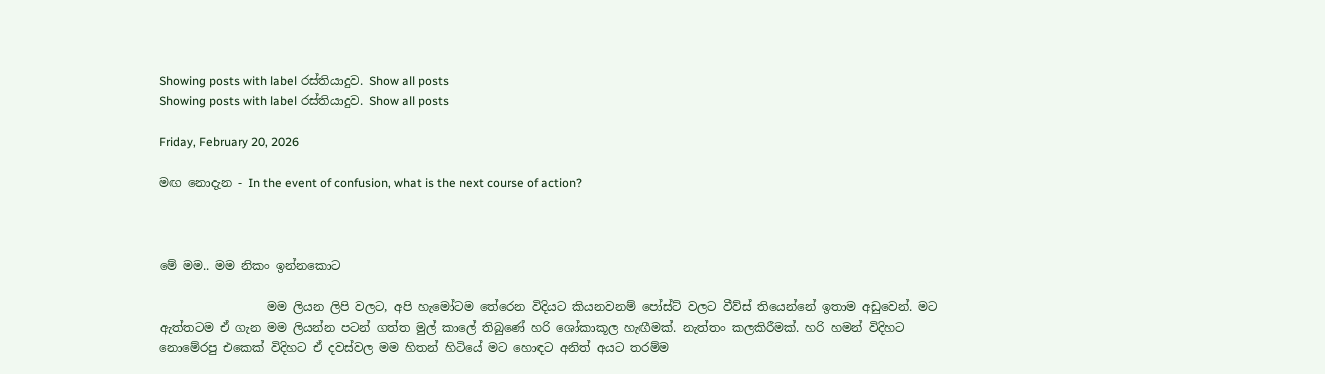Showing posts with label රස්තියාදුව. Show all posts
Showing posts with label රස්තියාදුව. Show all posts

Friday, February 20, 2026

මඟ නොදැන - In the event of confusion, what is the next course of action?



මේ මම.. මම නිකං ඉන්නකොට

                  මම ලියන ලිපි වලට, අපි හැමෝටම තේරෙන විදියට කියනවනම් පෝස්ට් වලට වීව්ස් තියෙන්නේ ඉතාම අඩුවෙන්. මට ඇත්තටම ඒ ගැන මම ලියන්න පටන් ගත්ත මුල් කාලේ තිබුණේ හරි ශෝකාකූල හැඟීමක්. නැත්තං කලකිරීමක්. හරි හමන් විදිහට නොමේරපු එකෙක් විදිහට ඒ දවස්වල මම හිතන් හිටියේ මට හොඳට අනිත් අයට තරම්ම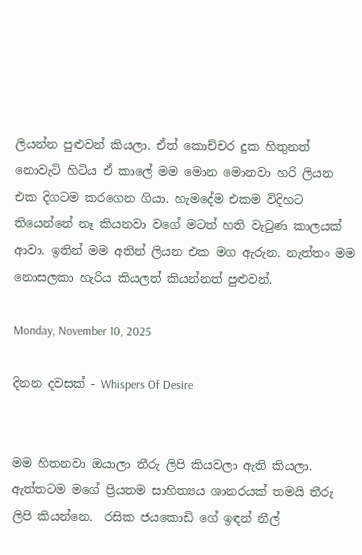ලියන්න පුළුවන් කියලා. ඒත් කොච්චර දුක හිතුනත් නොවැටි හිටිය ඒ කාලේ මම මොන මොනවා හරි ලියන එක දිගටම කරගෙන ගියා. හැමදේම එකම විදිහට තියෙන්නේ නෑ කියනවා වගේ මටත් හති වැටුණ කාලයක් ආවා. ඉතින් මම අතින් ලියන එක මග ඇරුන. නැත්තං මම නොසලකා හැරිය කියලත් කියන්නත් පුළුවන්.

Monday, November 10, 2025

දිනන දවසක් - Whispers Of Desire


මම හිතනවා ඔයාලා තීරු ලිපි කියවලා ඇති කියලා. ඇත්තටම මගේ ප්‍රියතම සාහිත්‍යය ශානරයක් තමයි තීරු ලිපි කියන්නෙ.  රසික ජයකොඩි ගේ ඉඳන් නීල්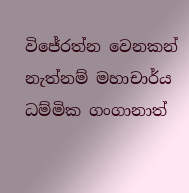විජේරත්න වෙනකන් නැත්නම් මහාචාර්ය ධම්මික ගංගානාත්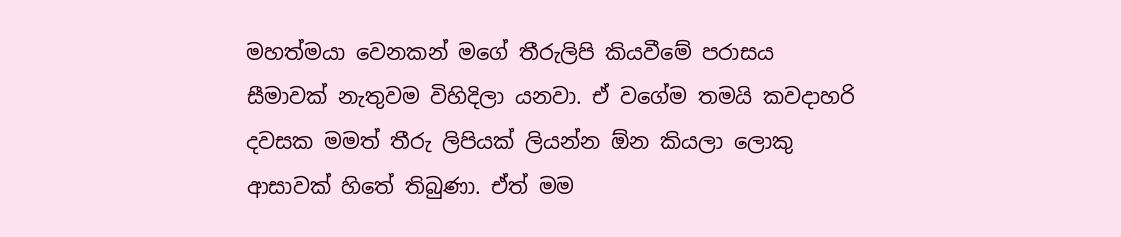මහත්මයා වෙනකන් මගේ තීරුලිපි කියවීමේ පරාසය සීමාවක් නැතුවම විහිදිලා යනවා. ඒ වගේම තමයි කවදාහරි දවසක මමත් තීරු ලිපියක් ලියන්න ඕන කියලා ලොකු ආසාවක් හිතේ තිබුණා. ඒත් මම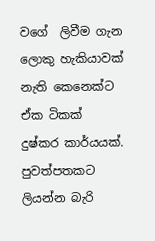වගේ  ලිවීම ගැන ලොකු හැකියාවක් නැති කෙනෙක්ට ඒක ටිකක් දුෂ්කර කාර්යයක්. පුවත්පතකට ලියන්න බැරි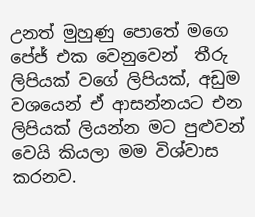උනත් මුහුණු පොතේ මගෙ පේජ් එක වෙනුවෙන්  තීරු ලිපියක් වගේ ලිපියක්, අඩුම වශයෙන් ඒ ආසන්නයට එන ලිපියක් ලියන්න මට පුළුවන් වෙයි කියලා මම විශ්වාස කරනව.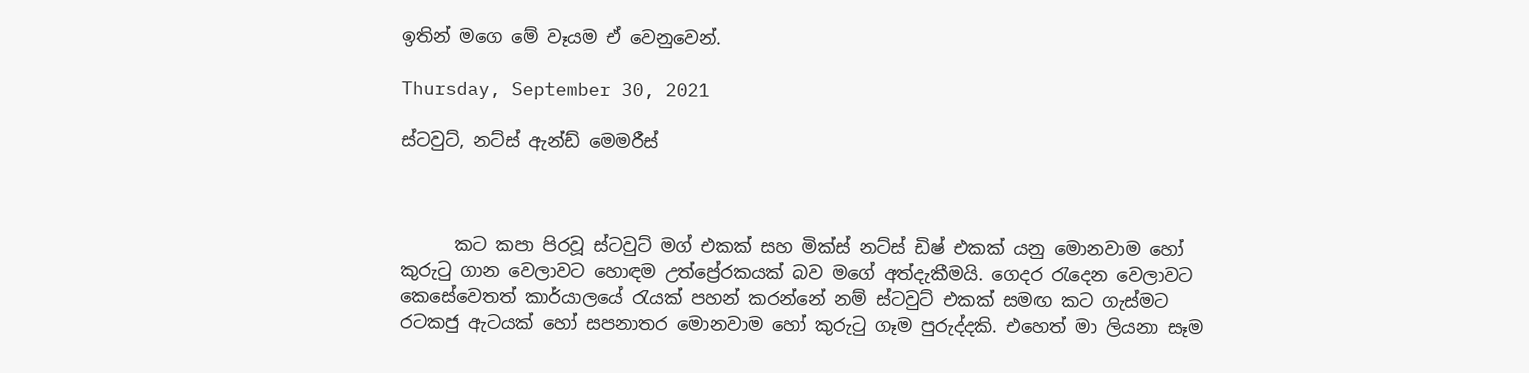ඉතින් මගෙ මේ වෑයම ඒ වෙනුවෙන්.

Thursday, September 30, 2021

ස්ටවුට්, නට්ස් ඇන්ඩ් මෙමරීස්



      කට කපා පිරවූ ස්ටවුට් මග් එකක් සහ මික්ස් නට්ස් ඩිෂ් එකක් යනු මොනවාම හෝ කුරුටු ගාන වෙලාවට හොඳම උත්ප්‍රේරකයක් බව මගේ අත්දැකීමයි. ගෙදර රැදෙන වෙලාවට කෙසේවෙතත් කාර්යාලයේ රැයක් පහන් කරන්නේ නම් ස්ටවුට් එකක් සමඟ කට ගැස්මට රටකජු ඇටයක් හෝ සපනාතර මොනවාම හෝ කුරුටු ගෑම පුරුද්දකි. එහෙත් මා ලියනා සෑම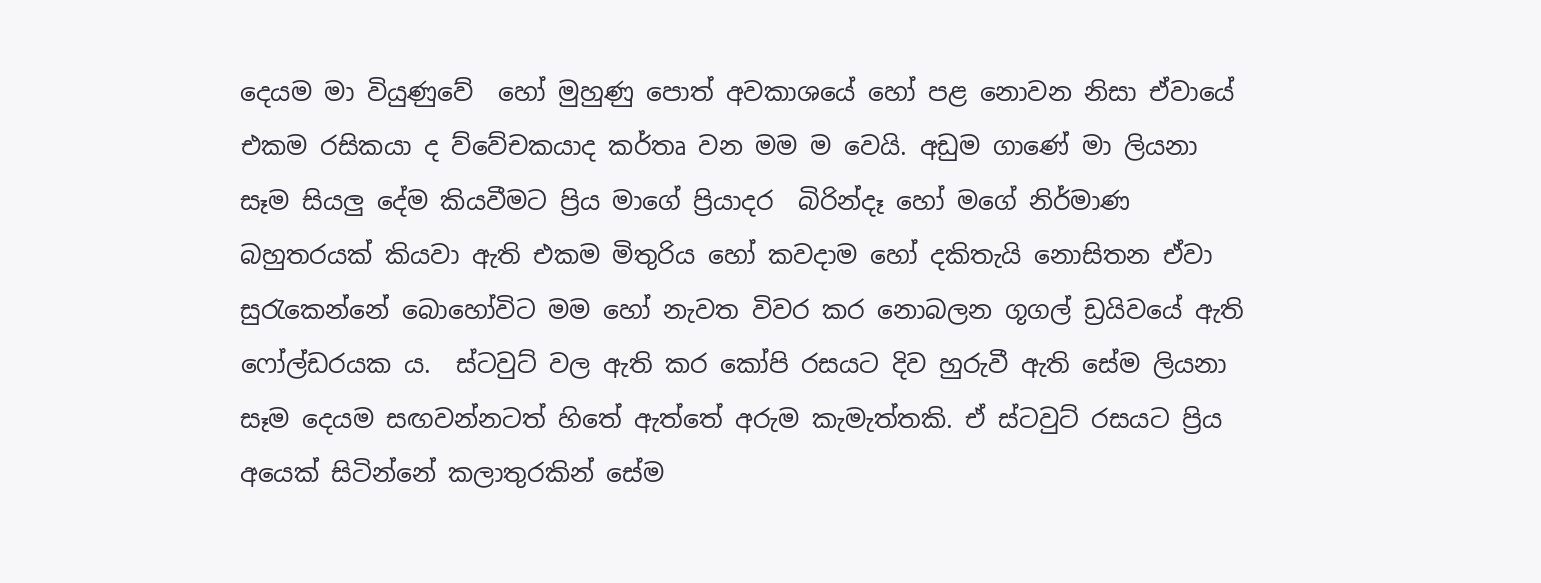දෙයම මා වියුණුවේ  හෝ මුහුණු පොත් අවකාශයේ හෝ පළ නොවන නිසා ඒවායේ එකම රසිකයා ද ව්වේචකයාද කර්තෘ වන මම ම වෙයි. අඩුම ගාණේ මා ලියනා සෑම සියලු දේම කියවීමට ප්‍රිය මාගේ ප්‍රියාදර  බිරින්දෑ හෝ මගේ නිර්මාණ බහුතරයක් කියවා ඇති එකම මිතුරිය හෝ කවදාම හෝ දකිතැයි නොසිතන ඒවා සුරැකෙන්නේ බොහෝවිට මම හෝ නැවත විවර කර නොබලන ගූගල් ඩ්‍රයිවයේ ඇති ෆෝල්ඩරයක ය.  ස්ටවුට් වල ඇති කර කෝපි රසයට දිව හුරුවී ඇති සේම ලියනා සෑම දෙයම සඟවන්නටත් හිතේ ඇත්තේ අරුම කැමැත්තකි. ඒ ස්ටවුට් රසයට ප්‍රිය අයෙක් සිටින්නේ කලාතුරකින් සේම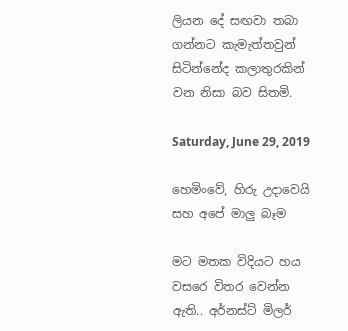ලියන දේ සඟවා තබා ගන්නට කැමැත්තවුන් සිටින්නේද කලාතුරකින් වන නිසා බව සිතමි.

Saturday, June 29, 2019

හෙමිංවේ, හිරු උදාවෙයි සහ අපේ මාලු බෑම

මට මතක විදියට හය වසරෙ විතර වෙන්න ඇති.. අර්නස්ට් මිලර්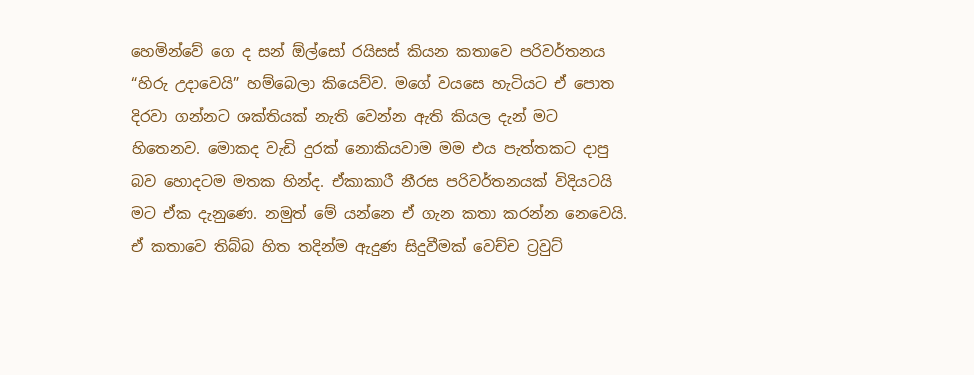හෙමින්වේ ගෙ ද සන් ඕල්සෝ රයිසස් කියන කතාවෙ පරිවර්තනය “හිරු උදාවෙයි” හම්බෙලා කියෙව්ව. මගේ වයසෙ හැටියට ඒ පොත දිරවා ගන්නට ශක්තියක් නැති වෙන්න ඇති කියල දැන් මට හිතෙනව. මොකද වැඩි දුරක් නොකියවාම මම එය පැත්තකට දාපු බව හොදටම මතක හින්ද. ඒකාකාරී නීරස පරිවර්තනයක් විදියටයි මට ඒක දැනුණෙ. නමුත් මේ යන්නෙ ඒ ගැන කතා කරන්න නෙවෙයි. ඒ කතාවෙ තිබ්බ හිත තදින්ම ඇදුණ සිදුවීමක් වෙච්ච ට්‍රවුට්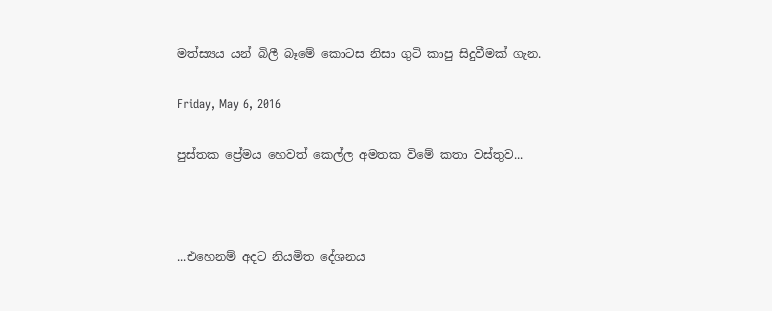මත්ස්‍යය යන් බිලී බෑමේ කොටස නිසා ගුටි කාපු සිදුවීමක් ගැන.

Friday, May 6, 2016

පුස්තක ප්‍රේමය හෙවත් කෙල්ල අමතක විමේ කතා වස්තුව...



...එහෙනම් අදට නියමිත දේශනය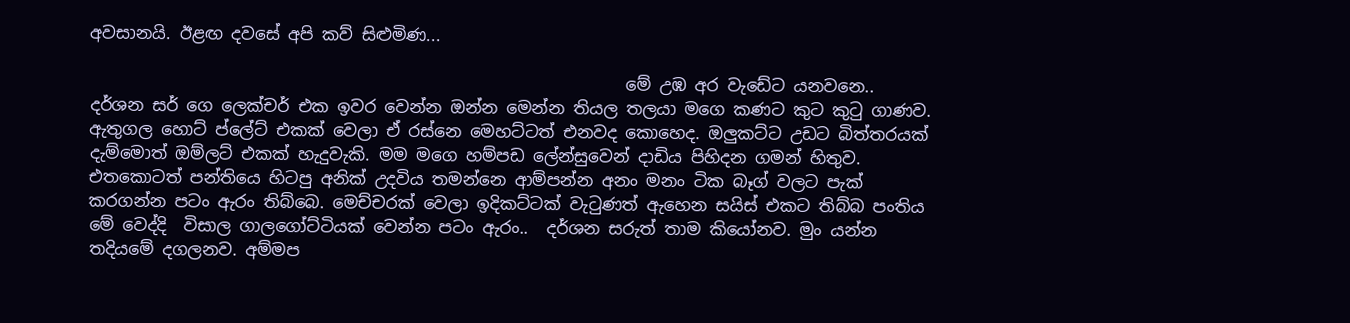අවසානයි. ඊළඟ දවසේ අපි කව් සිළුමිණ...

                                                               මේ උඹ අර වැඩේට යනවනෙ.. දර්ශන සර් ගෙ ලෙක්චර් එක ඉවර වෙන්න ඔන්න මෙන්න තියල තලයා මගෙ කණට කුට කුටු ගාණව. ඇතුගල හොට් ප්ලේට් එකක් වෙලා ඒ රස්නෙ මෙහට්ටත් එනවද කොහෙද. ඔලුකට්ට උඩට බිත්තරයක් දැම්මොත් ඔම්ලට් එකක් හැදුවැකි. මම මගෙ හම්පඩ ලේන්සුවෙන් දාඩිය පිහිදන ගමන් හිතුව. එතකොටත් පන්තියෙ හිටපු අනික් උදවිය තමන්නෙ ආම්පන්න අනං මනං ටික බෑග් වලට පැක් කරගන්න පටං ඇරං තිබ්බෙ. මෙච්චරක් වෙලා ඉදිකට්ටක් වැටුණත් ඇහෙන සයිස් එකට තිබ්බ පංතිය මේ වෙද්දි  විසාල ගාලගෝට්ටියක් වෙන්න පටං ඇරං..  දර්ශන සරුත් තාම කියෝනව. මුං යන්න තදියමේ දගලනව. අම්මප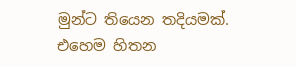මුන්ට තියෙන තදියමක්. එහෙම හිතන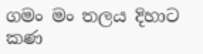ගමං මං තලය දිහාට කණ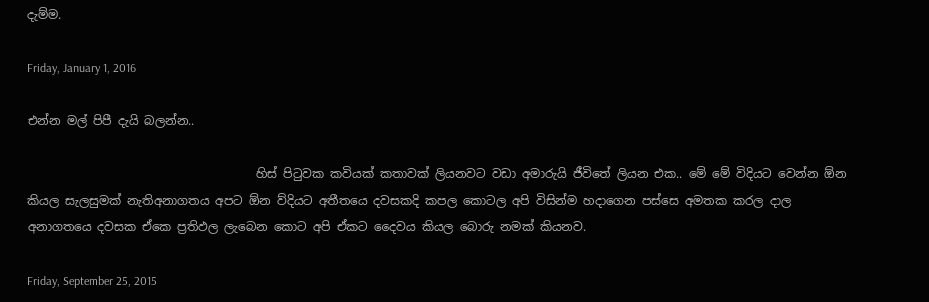දැම්ම.

Friday, January 1, 2016

එන්න මල් පිපී දැයි බලන්න..

                                      හිස් පිටුවක කවියක් කතාවක් ලියනවට වඩා අමාරුයි ජීවිතේ ලියන එක.. මේ මේ විදියට වෙන්න ඕන කියල සැලසුමක් නැතිඅනාගතය අපට ඕන ව්දියට අතීතයෙ දවසකදි කපල කොටල අපි විසින්ම හදාගෙන පස්සෙ අමතක කරල දාල අනාගතයෙ දවසක ඒකෙ ප්‍රතිඵල ලැබෙන කොට අපි ඒකට දෛවය කියල බොරු නමක් කියනව.

Friday, September 25, 2015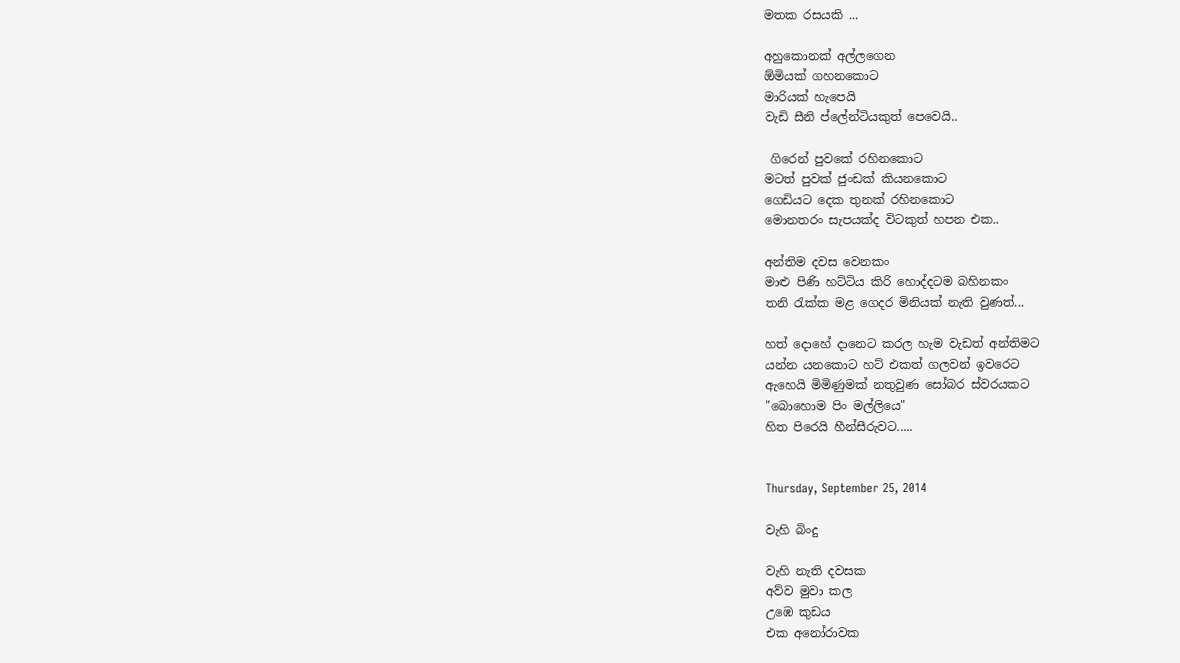මතක රසයකි ...

අහුකොනක් අල්ලගෙන
ඕමියක් ගහනකොට
මාරියක් හැපෙයි
වැඩි සීනි ප්ලේන්ටියකුත් පෙවෙයි..

 ගිරෙන් පුවකේ රහිනකොට
මටත් පුවක් ජුංඩක් කියනකොට
ගෙඩියට දෙක තුනක් රහිනකොට
මොනතරං සැපයක්ද විටකුත් හපන එක..

අන්තිම දවස වෙනකං
මාළු පිණි හට්ටිය කිරි හොද්දටම බහිනකං
තනි රැක්ක මළ ගෙදර මිනියක් නැති වුණත්...

හත් දොහේ දානෙට කරල හැම වැඩත් අන්තිමට
යන්න යනකොට හට් එකත් ගලවන් ඉවරෙට
ඇහෙයි මිමිණුමක් නතුවුණ සෝබර ස්වරයකට
"බොහොම පිං මල්ලියෙ"
හිත පිරෙයි හීන්සීරුවට.....


Thursday, September 25, 2014

වැහි බිංදු

වැහි නැති දවසක
අව්ව මුවා කල
උඹෙ කුඩය
එක අනෝරාවක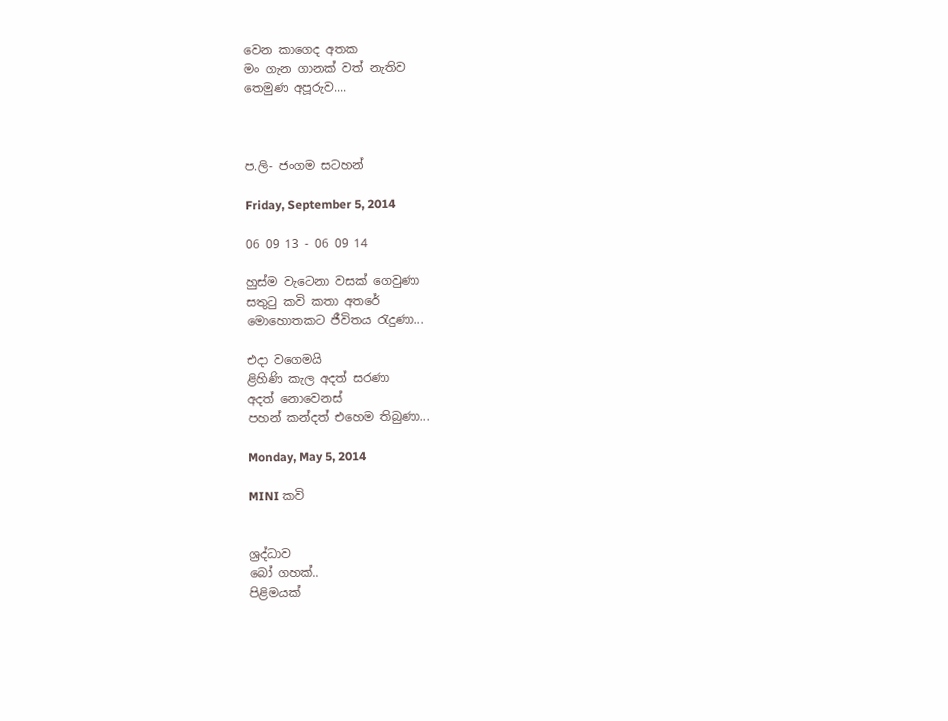වෙන කාගෙද අතක
මං ගැන ගානක් වත් නැතිව
තෙමුණ අපූරුව....



ප.ලි- ජංගම සටහන්

Friday, September 5, 2014

06 09 13 - 06 09 14

හුස්ම වැටෙනා වසක් ගෙවුණා
සතුටු කවි කතා අතරේ
මොහොතකට ජීවිතය රැදුණා...

එදා වගෙමයි
ළිහිණි කැල අදත් සරණා
අදත් නොවෙනස්
පහන් කන්දත් එහෙම තිබුණා...

Monday, May 5, 2014

MINI කවි


ශ්‍රද්ධාව
බෝ ගහක්..
පිළිමයක්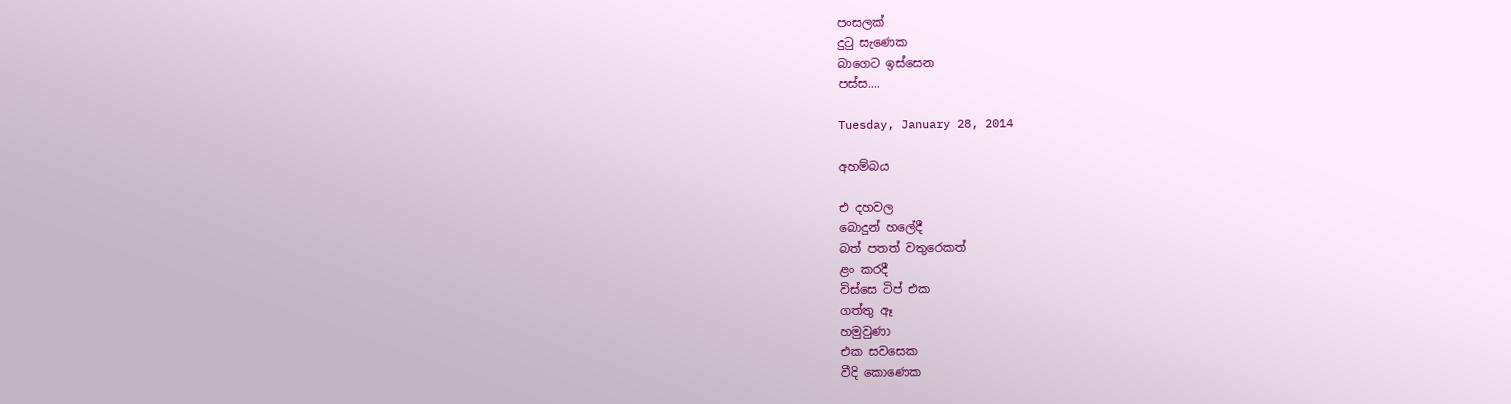පංසලක්
දුටු සැණෙක
බාගෙට ඉස්සෙන
පස්ස....

Tuesday, January 28, 2014

අහම්බය

එ දහවල
බොදුන් හලේදී
බත් පතත් වතුරෙකත්
ළං කරදී
විස්සෙ ටිප් එක
ගත්තු ඈ
හමුවුණා
එක සවසෙක
වීදි කොණෙක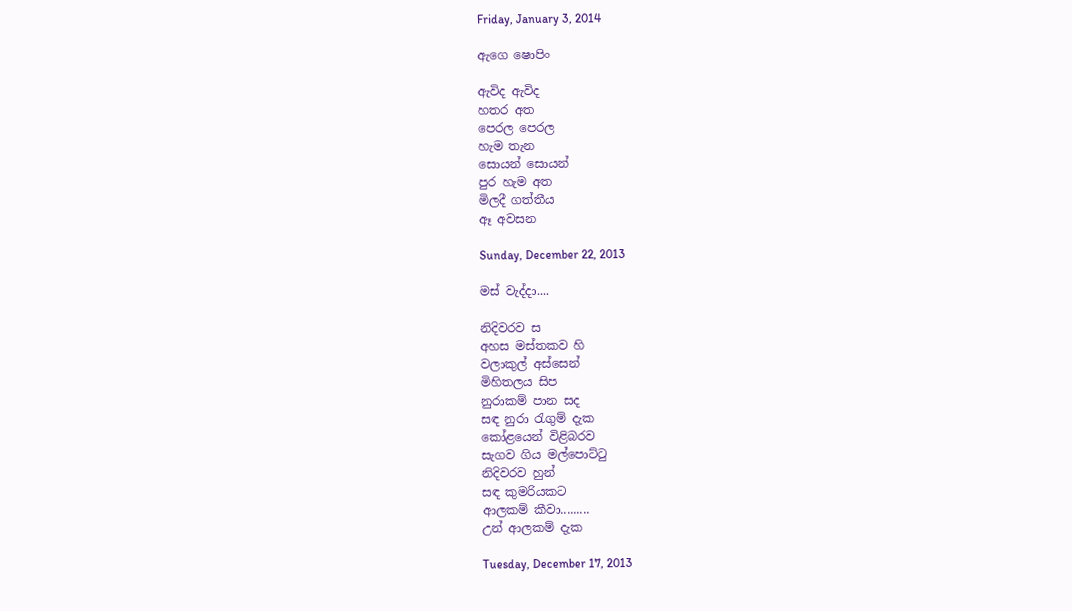Friday, January 3, 2014

ඇගෙ ෂොපිං

ඇවිද ඇවිද
හතර අත
පෙරල පෙරල
හැම තැන
සොයන් සොයන්
පුර හැම අත
මිලදී ගත්තීය
ඈ අවසන

Sunday, December 22, 2013

මස් වැද්දා....

නිදිවරව ස
අහස මස්තකව හි
වලාකුල් අස්සෙන්
මිහිතලය සිප
නුරාකම් පාන සද
සඳ නුරා රැගුම් දැක
කෝළයෙන් විළිබරව
සැගව ගිය මල්පොට්ටු
නිදිවරව හුන්
සඳ කුමරියකට
ආලකම් කීවා.........
උන් ආලකම් දැක

Tuesday, December 17, 2013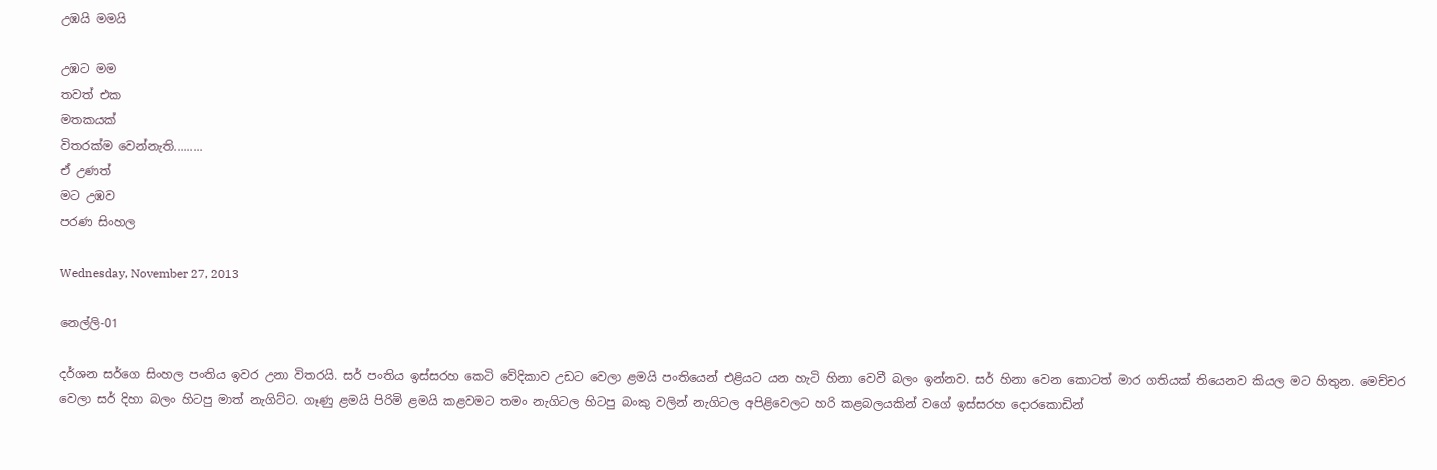උඹයි මමයි

උඹට මම
තවත් එක
මතකයක්
විතරක්ම වෙන්නැති.........
ඒ උණත්
මට උඹව
පරණ සිංහල

Wednesday, November 27, 2013

නෙල්ලි-01

දර්ශන සර්ගෙ සිංහල පංතිය ඉවර උනා විතරයි. සර් පංතිය ඉස්සරහ කෙටි වේදිකාව උඩට වෙලා ළමයි පංතියෙන් එළියට යන හැටි හිනා වෙවී බලං ඉන්නව. සර් හිනා වෙන කොටත් මාර ගතියක් තියෙනව කියල මට හිතුන. මෙච්චර වෙලා සර් දිහා බලං හිටපු මාත් නැගිට්ට. ගෑණු ළමයි පිරිමි ළමයි කළවමට තමං නැගිටල හිටපු බංකු වලින් නැගිටල අපිළිවෙලට හරි කළබලයකින් වගේ ඉස්සරහ දොරකොඩින්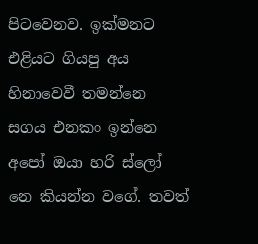පිටවෙනව. ඉක්මනට එළියට ගියපු අය හිනාවෙවී තමන්නෙ සගය එනකං ඉන්නෙ අපෝ ඔයා හරි ස්ලෝ නෙ කියන්න වගේ. තවත්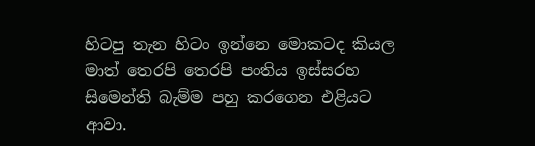හිටපු තැන හිටං ඉන්නෙ මොකටද කියල මාත් තෙරපි තෙරපි පංතිය ඉස්සරහ සිමෙන්ති බැම්ම පහු කරගෙන එළියට ආවා.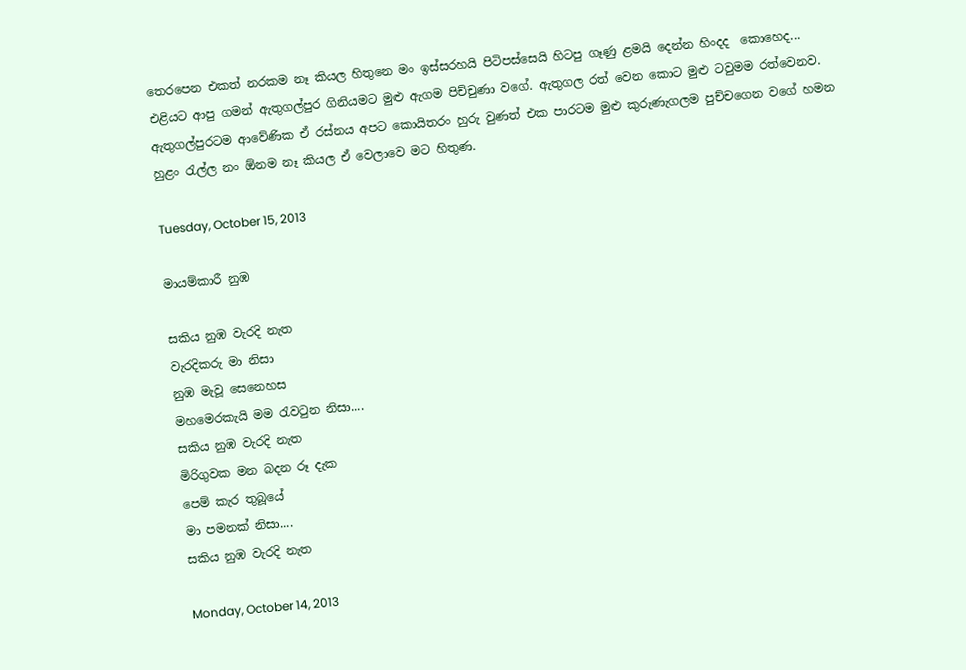තෙරපෙන එකත් නරකම නෑ කියල හිතුනෙ මං ඉස්සරහයි පිටිපස්සෙයි හිටපු ගෑණු ළමයි දෙන්න හිංදද  කොහෙද... එළියට ආපු ගමන් ඇතුගල්පුර ගිනියමට මුළු ඇගම පිච්චුණා වගේ. ඇතුගල රත් වෙන කොට මුළු ටවුමම රත්වෙනව. ඇතුගල්පුරටම ආවේණික ඒ රස්නය අපට කොයිතරං හුරු වුණත් එක පාරටම මුළු කුරුණැගලම පුච්චගෙන වගේ හමන හුළං රැල්ල නං ඕනම නෑ කියල ඒ වෙලාවෙ මට හිතුණ.

Tuesday, October 15, 2013

මායම්කාරී නුඹ

සකිය නුඹ වැරදි නැත
වැරදිකරු මා නිසා
නුඹ මැවූ සෙනෙහස
මහමෙරකැයි මම රැවටුන නිසා....
සකිය නුඹ වැරදි නැත
මිරිගුවක මන බදන රූ දැක
පෙම් කැර තුබූයේ
මා පමනක් නිසා....
සකිය නුඹ වැරදි නැත

Monday, October 14, 2013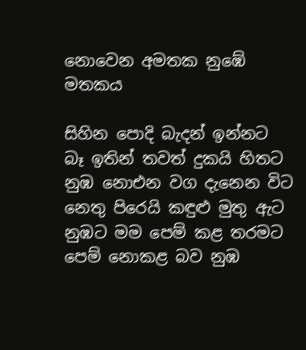නොවෙන අමතක නුඹේ මතකය

සිහින පොදි බැදන් ඉන්නට
බෑ ඉතින් තවත් දුකයි හිතට
නුඹ නොඑන වග දැනෙන විට
නෙතු පිරෙයි කඳුළු මුතු ඇට
නුඹට මම පෙම් කළ තරමට
පෙම් නොකළ බව නුඹ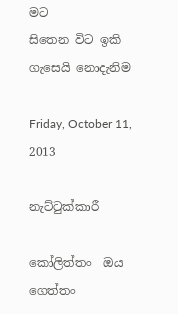මට
සිතෙන විට ඉකි ගැසෙයි නොදැනිම

Friday, October 11, 2013

නැට්ටුක්කාරී

කෝලිත්තං  ඔය ගෙත්තං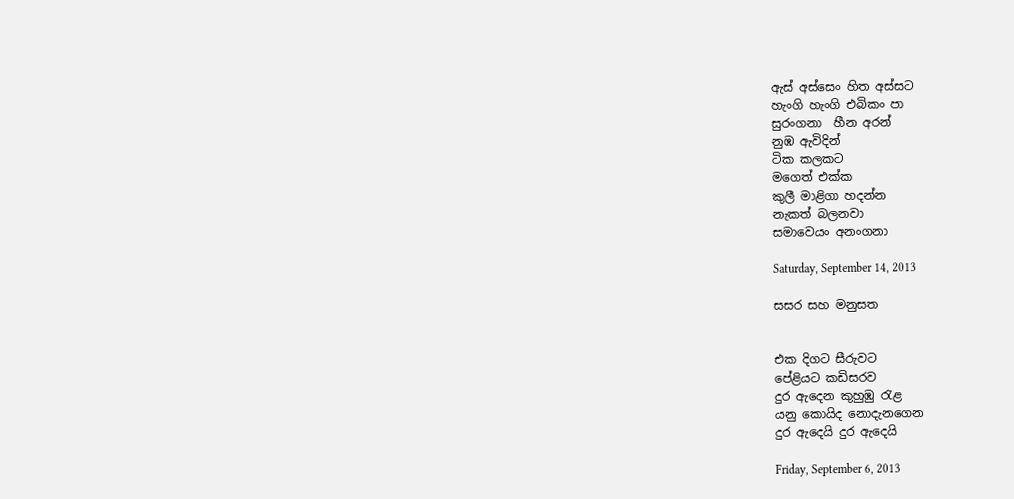ඇස් අස්සෙං හිත අස්සට
හැංගි හැංගි එබිකං පා
සුරංගනා  හීන අරන්
නුඹ ඇවිදින්
ටික කලකට
මගෙත් එක්ක
කුලී මාළිගා හදන්න
නැකත් බලනවා
සමාවෙයං අනංගනා

Saturday, September 14, 2013

සසර සහ මනුසත


එක දිගට සීරුවට
පේළියට කඩිසරව
දුර ඇදෙන කුහුඹු රැළ
යනු කොයිද නොදැනගෙන
දුර ඇදෙයි දුර ඇදෙයි

Friday, September 6, 2013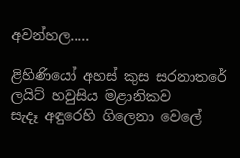අවන්හල.....

ළිහිණියෝ අහස් කුස සරනාතරේ
ලයිට් හවුසිය මළානිකව
සැදෑ අඳුරෙහි ගිලෙනා වෙලේ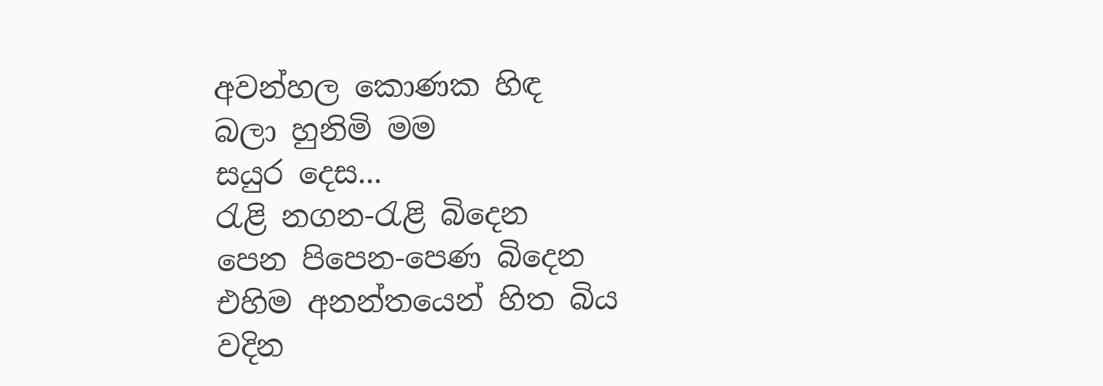අවන්හල කොණක හිඳ
බලා හුනිමි මම
සයුර දෙස...
රැළි නගන-රැළි බි‍දෙන
පෙන පිපෙන-පෙණ බිදෙන
එහිම අනන්තයෙන් හිත බිය වදින